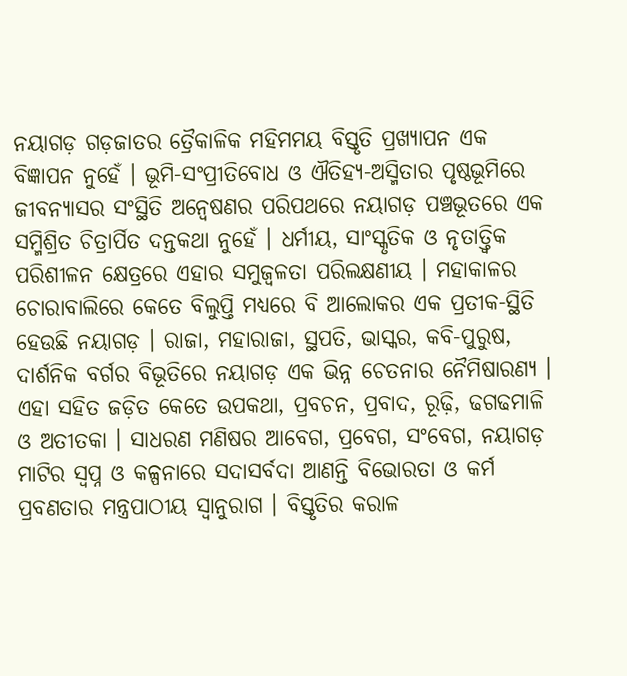ନୟାଗଡ଼ ଗଡ଼ଜାତର ତ୍ରୈକାଳିକ ମହିମମୟ ବିସ୍ତୃତି ପ୍ରଖ୍ୟାପନ ଏକ ବିଜ୍ଞାପନ ନୁହେଁ । ଭୂମି-ସଂପ୍ରୀତିବୋଧ ଓ ଐତିହ୍ୟ-ଅସ୍ମିତାର ପୃଷ୍ଠଭୂମିରେ ଜୀବନ୍ୟାସର ସଂସ୍ଥିତି ଅନ୍ୱେଷଣର ପରିପଥରେ ନୟାଗଡ଼ ପଞ୍ଚଭୂତରେ ଏକ ସମ୍ମିଶ୍ରିତ ଚିତ୍ରାର୍ପିତ ଦନ୍ତକଥା ନୁହେଁ । ଧର୍ମୀୟ, ସାଂସ୍କୃତିକ ଓ ନୃତାତ୍ତ୍ୱିକ ପରିଶୀଳନ କ୍ଷେତ୍ରରେ ଏହାର ସମୁଜ୍ୱଳତା ପରିଲକ୍ଷଣୀୟ । ମହାକାଳର ଚୋରାବାଲିରେ କେତେ ବିଲୁପ୍ତି ମଧ୍ୟରେ ବି ଆଲୋକର ଏକ ପ୍ରତୀକ-ସ୍ଥିତି ହେଉଛି ନୟାଗଡ଼ । ରାଜା, ମହାରାଜା, ସ୍ଥପତି, ଭାସ୍କର, କବି-ପୁରୁଷ, ଦାର୍ଶନିକ ବର୍ଗର ବିଭୂତିରେ ନୟାଗଡ଼ ଏକ ଭିନ୍ନ ଚେତନାର ନୈମିଷାରଣ୍ୟ । ଏହା ସହିତ ଜଡ଼ିତ କେତେ ଉପକଥା, ପ୍ରବଚନ, ପ୍ରବାଦ, ରୂଢ଼ି, ଢଗଢମାଳି ଓ ଅତୀତକା । ସାଧରଣ ମଣିଷର ଆବେଗ, ପ୍ରବେଗ, ସଂବେଗ, ନୟାଗଡ଼ ମାଟିର ସ୍ୱପ୍ନ ଓ କଳ୍ପନାରେ ସଦାସର୍ବଦା ଆଣନ୍ତି ବିଭୋରତା ଓ କର୍ମ ପ୍ରବଣତାର ମନ୍ତ୍ରପାଠୀୟ ସ୍ୱାନୁରାଗ । ବିସ୍ତୃତିର କରାଳ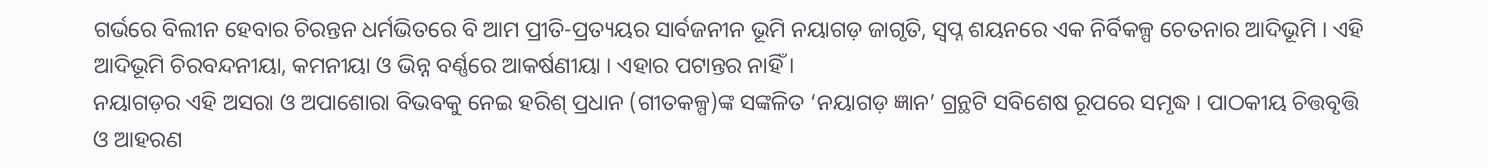ଗର୍ଭରେ ବିଲୀନ ହେବାର ଚିରନ୍ତନ ଧର୍ମଭିତରେ ବି ଆମ ପ୍ରୀତି-ପ୍ରତ୍ୟୟର ସାର୍ବଜନୀନ ଭୂମି ନୟାଗଡ଼ ଜାଗୃତି, ସ୍ୱପ୍ନ ଶୟନରେ ଏକ ନିର୍ବିକଳ୍ପ ଚେତନାର ଆଦିଭୂମି । ଏହି ଆଦିଭୂମି ଚିରବନ୍ଦନୀୟା, କମନୀୟା ଓ ଭିନ୍ନ ବର୍ଣ୍ଣରେ ଆକର୍ଷଣୀୟା । ଏହାର ପଟାନ୍ତର ନାହିଁ ।
ନୟାଗଡ଼ର ଏହି ଅସରା ଓ ଅପାଶୋରା ବିଭବକୁ ନେଇ ହରିଶ୍ ପ୍ରଧାନ (ଗୀତକଳ୍ପ)ଙ୍କ ସଙ୍କଳିତ ‘ନୟାଗଡ଼ ଜ୍ଞାନ’ ଗ୍ରନ୍ଥଟି ସବିଶେଷ ରୂପରେ ସମୃଦ୍ଧ । ପାଠକୀୟ ଚିତ୍ତବୃତ୍ତି ଓ ଆହରଣ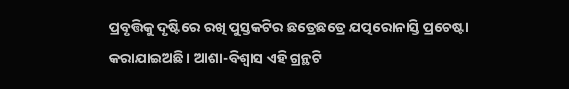ପ୍ରବୃତ୍ତିକୁ ଦୃଷ୍ଟିରେ ରଖି ପୁସ୍ତକଟିର ଛତ୍ରେଛତ୍ରେ ଯତ୍ପରୋନାସ୍ତି ପ୍ରଚେଷ୍ଟା କରାଯାଇଅଛି । ଆଶା-ବିଶ୍ୱାସ ଏହି ଗ୍ରନ୍ଥଟି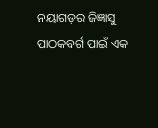ନୟାଗଡ଼ର ଜିଜ୍ଞାସୁ ପାଠକବର୍ଗ ପାଇଁ ଏକ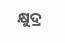କ୍ଷୁଦ୍ର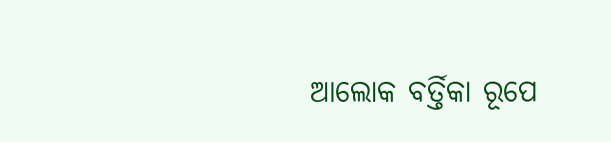ଆଲୋକ ବର୍ତ୍ତିକା ରୂପେ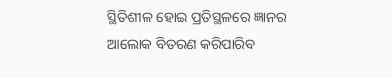ସ୍ଥିତିଶୀଳ ହୋଇ ପ୍ରତିସ୍ଥଳରେ ଜ୍ଞାନର ଆଲୋକ ବିତରଣ କରିପାରିବ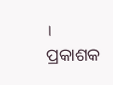।
ପ୍ରକାଶକ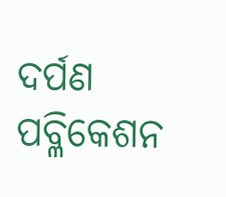ଦର୍ପଣ ପବ୍ଳିକେଶନ